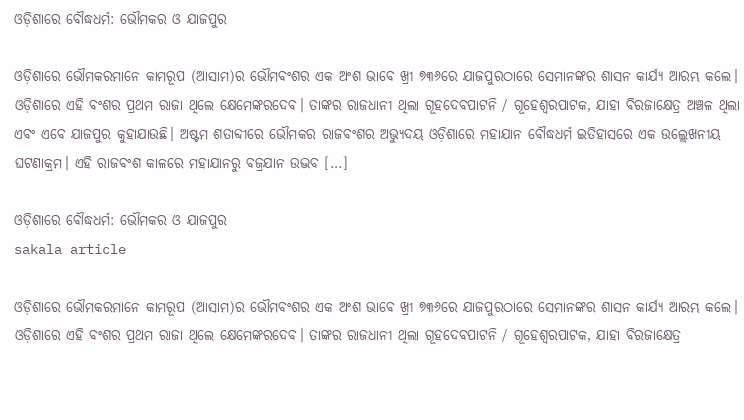ଓଡ଼ିଶାରେ ବୌଦ୍ଧଧର୍ମ: ଭୌମକର ଓ ଯାଜପୁର

ଓଡ଼ିଶାରେ ଭୌମକରମାନେ କାମରୂପ (ଆସାମ)ର ଭୌମବଂଶର ଏକ ଅଂଶ ଭାବେ ଖ୍ରୀ ୭୩୬ରେ ଯାଜପୁରଠାରେ ସେମାନଙ୍କର ଶାସନ କାର୍ଯ୍ୟ ଆରମ୍ଭ କଲେ। ଓଡ଼ିଶାରେ ଏହି ବଂଶର ପ୍ରଥମ ରାଜା ଥିଲେ କ୍ଷେମେଙ୍କରଦେବ। ତାଙ୍କର ରାଜଧାନୀ ଥିଲା ଗୂହଦେବପାଟନି / ଗୂହେଶ୍ୱରପାଟକ, ଯାହା ବିରଜାକ୍ଷେତ୍ର ଅଞ୍ଚଳ ଥିଲା ଏବଂ ଏବେ ଯାଜପୁର କୁହାଯାଉଛି। ଅଷ୍ଟମ ଶତାବ୍ଦୀରେ ଭୌମକର ରାଜବଂଶର ଅଭ୍ୟୁଦୟ ଓଡ଼ିଶାରେ ମହାଯାନ ବୌଦ୍ଧଧର୍ମ ଇତିହାସରେ ଏକ ଉଲ୍ଲେଖନୀୟ ଘଟଣାକ୍ରମ। ଏହି ରାଜବଂଶ କାଳରେ ମହାଯାନରୁ ବଜ୍ରଯାନ ଉଦ୍ଭବ […]

ଓଡ଼ିଶାରେ ବୌଦ୍ଧଧର୍ମ: ଭୌମକର ଓ ଯାଜପୁର
sakala article

ଓଡ଼ିଶାରେ ଭୌମକରମାନେ କାମରୂପ (ଆସାମ)ର ଭୌମବଂଶର ଏକ ଅଂଶ ଭାବେ ଖ୍ରୀ ୭୩୬ରେ ଯାଜପୁରଠାରେ ସେମାନଙ୍କର ଶାସନ କାର୍ଯ୍ୟ ଆରମ୍ଭ କଲେ। ଓଡ଼ିଶାରେ ଏହି ବଂଶର ପ୍ରଥମ ରାଜା ଥିଲେ କ୍ଷେମେଙ୍କରଦେବ। ତାଙ୍କର ରାଜଧାନୀ ଥିଲା ଗୂହଦେବପାଟନି / ଗୂହେଶ୍ୱରପାଟକ, ଯାହା ବିରଜାକ୍ଷେତ୍ର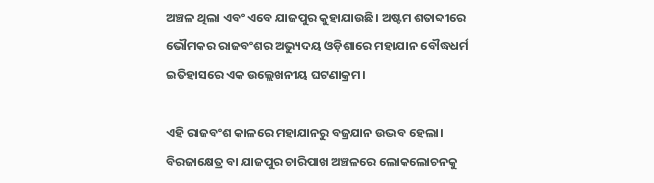ଅଞ୍ଚଳ ଥିଲା ଏବଂ ଏବେ ଯାଜପୁର କୁହାଯାଉଛି। ଅଷ୍ଟମ ଶତାବ୍ଦୀରେ ଭୌମକର ରାଜବଂଶର ଅଭ୍ୟୁଦୟ ଓଡ଼ିଶାରେ ମହାଯାନ ବୌଦ୍ଧଧର୍ମ ଇତିହାସରେ ଏକ ଉଲ୍ଲେଖନୀୟ ଘଟଣାକ୍ରମ।

ଏହି ରାଜବଂଶ କାଳରେ ମହାଯାନରୁ ବଜ୍ରଯାନ ଉଦ୍ଭବ ହେଲା। ବିରଜାକ୍ଷେତ୍ର ବା ଯାଜପୁର ଚାରିପାଖ ଅଞ୍ଚଳରେ ଲୋକଲୋଚନକୁ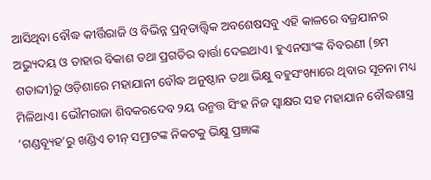ଆସିଥିବା ବୌଦ୍ଧ କୀର୍ତ୍ତିରାଜି ଓ ବିଭିନ୍ନ ପ୍ରତ୍ନତାତ୍ତ୍ୱିକ ଅବଶେଷସବୁ ଏହି କାଳରେ ବଜ୍ରଯାନର ଅଭ୍ୟୁଦୟ ଓ ତାହାର ବିକାଶ ତଥା ପ୍ରଗତିର ବାର୍ତ୍ତା ଦେଇଥାଏ। ହୁଏନସାଂଙ୍କ ବିବରଣୀ (୭ମ ଶତାବ୍ଦୀ)ରୁ ଓଡ଼ିଶାରେ ମହାଯାନୀ ବୌଦ୍ଧ ଅନୁଷ୍ଠାନ ତଥା ଭିକ୍ଷୁ ବହୁସଂଖ୍ୟାରେ ଥିବାର ସୂଚନା ମଧ୍ୟ ମିଳିଥାଏ। ଭୌମରାଜା ଶିବକରଦେବ ୨ୟ ଉନ୍ମତ୍ତ ସିଂହ ନିଜ ସ୍ୱାକ୍ଷର ସହ ମହାଯାନ ବୌଦ୍ଧଶାସ୍ତ୍ର ‘ଗଣ୍ଡବ୍ୟୂହ’ରୁ ଖଣ୍ଡିଏ ଚୀନ୍‌‌ ସମ୍ରାଟଙ୍କ ନିକଟକୁ ଭିକ୍ଷୁ ପ୍ରଜ୍ଞାଙ୍କ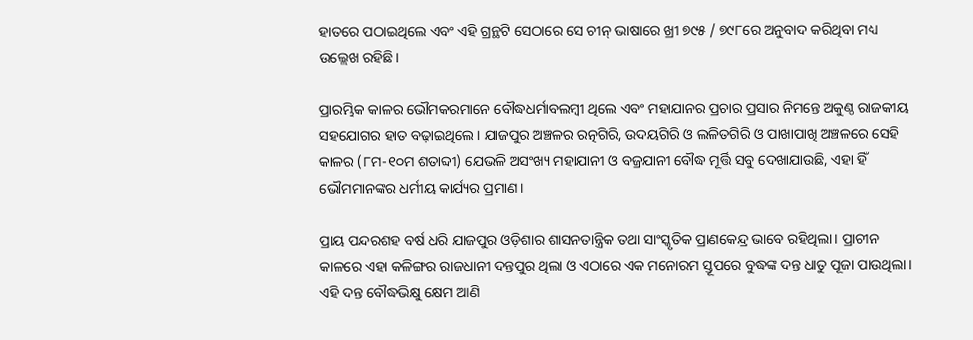ହାତରେ ପଠାଇଥିଲେ ଏବଂ ଏହି ଗ୍ରନ୍ଥଟି ସେଠାରେ ସେ ଚୀନ୍‌‌ ଭାଷାରେ ଖ୍ରୀ ୭୯୫ / ୭୯୮ରେ ଅନୁବାଦ କରିଥିବା ମଧ୍ୟ ଉଲ୍ଲେଖ ରହିଛି।

ପ୍ରାରମ୍ଭିକ କାଳର ଭୌମକରମାନେ ବୌଦ୍ଧଧର୍ମାବଲମ୍ବୀ ଥିଲେ ଏବଂ ମହାଯାନର ପ୍ରଚାର ପ୍ରସାର ନିମନ୍ତେ ଅକୁଣ୍ଠ ରାଜକୀୟ ସହଯୋଗର ହାତ ବଢ଼ାଇଥିଲେ। ଯାଜପୁର ଅଞ୍ଚଳର ରତ୍ନଗିରି, ଉଦୟଗିରି ଓ ଲଳିତଗିରି ଓ ପାଖାପାଖି ଅଞ୍ଚଳରେ ସେହି କାଳର (୮ମ-୧୦ମ ଶତାବ୍ଦୀ) ଯେଭଳି ଅସଂଖ୍ୟ ମହାଯାନୀ ଓ ବଜ୍ରଯାନୀ ବୌଦ୍ଧ ମୂର୍ତ୍ତି ସବୁ ଦେଖାଯାଉଛି, ଏହା ହିଁ ଭୌମମାନଙ୍କର ଧର୍ମୀୟ କାର୍ଯ୍ୟର ପ୍ରମାଣ।

ପ୍ରାୟ ପନ୍ଦରଶହ ବର୍ଷ ଧରି ଯାଜପୁର ଓଡ଼ିଶାର ଶାସନତାନ୍ତ୍ରିକ ତଥା ସାଂସ୍କୃତିକ ପ୍ରାଣକେନ୍ଦ୍ର ଭାବେ ରହିଥିଲା। ପ୍ରାଚୀନ କାଳରେ ଏହା କଳିଙ୍ଗର ରାଜଧାନୀ ଦନ୍ତପୁର ଥିଲା ଓ ଏଠାରେ ଏକ ମନୋରମ ସ୍ତୂପରେ ବୁଦ୍ଧଙ୍କ ଦନ୍ତ ଧାତୁ ପୂଜା ପାଉଥିଲା। ଏହି ଦନ୍ତ ବୌଦ୍ଧଭିକ୍ଷୁ କ୍ଷେମ ଆଣି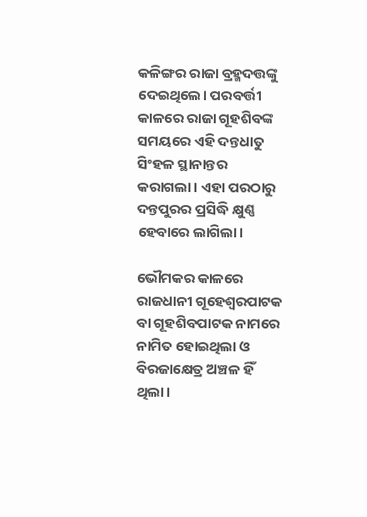କଳିଙ୍ଗର ରାଜା ବ୍ରହ୍ମଦତ୍ତଙ୍କୁ ଦେଇଥିଲେ। ପରବର୍ତ୍ତୀ କାଳରେ ରାଜା ଗୂହଶିବଙ୍କ ସମୟରେ ଏହି ଦନ୍ତଧାତୁ ସିଂହଳ ସ୍ଥାନାନ୍ତର କରାଗଲା। ଏହା ପରଠାରୁ ଦନ୍ତପୁରର ପ୍ରସିଦ୍ଧି କ୍ଷୁଣ୍ଣ ହେବାରେ ଲାଗିଲା।

ଭୌମକର କାଳରେ ରାଜଧାନୀ ଗୂହେଶ୍ୱରପାଟକ ବା ଗୂହଶିବପାଟକ ନାମରେ ନାମିତ ହୋଇଥିଲା ଓ ବିରଜାକ୍ଷେତ୍ର ଅଞ୍ଚଳ ହିଁ ଥିଲା।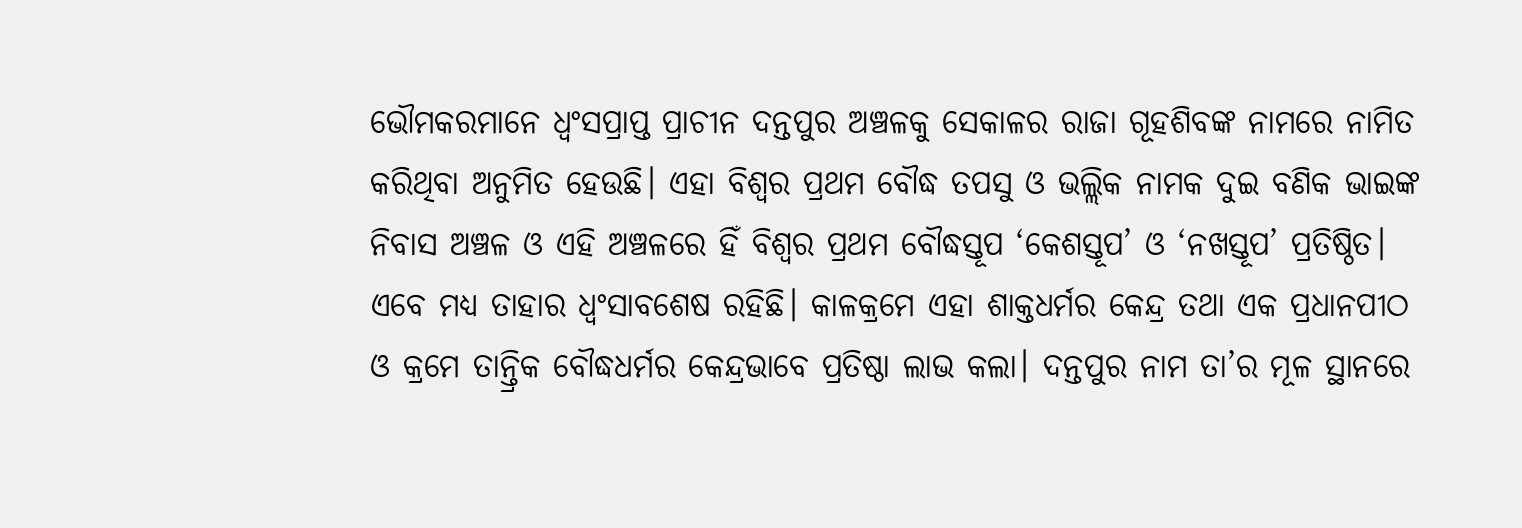ଭୌମକରମାନେ ଧ୍ୱଂସପ୍ରାପ୍ତ ପ୍ରାଚୀନ ଦନ୍ତପୁର ଅଞ୍ଚଳକୁ ସେକାଳର ରାଜା ଗୂହଶିବଙ୍କ ନାମରେ ନାମିତ କରିଥିବା ଅନୁମିତ ହେଉଛି। ଏହା ବିଶ୍ୱର ପ୍ରଥମ ବୌଦ୍ଧ ତପସୁ ଓ ଭଲ୍ଲିକ ନାମକ ଦୁଇ ବଣିକ ଭାଇଙ୍କ ନିବାସ ଅଞ୍ଚଳ ଓ ଏହି ଅଞ୍ଚଳରେ ହିଁ ବିଶ୍ୱର ପ୍ରଥମ ବୌଦ୍ଧସ୍ତୂପ ‘କେଶସ୍ତୂପ’ ଓ ‘ନଖସ୍ତୂପ’ ପ୍ରତିଷ୍ଠିତ। ଏବେ ମଧ୍ୟ ତାହାର ଧ୍ୱଂସାବଶେଷ ରହିଛି। କାଳକ୍ରମେ ଏହା ଶାକ୍ତଧର୍ମର କେନ୍ଦ୍ର ତଥା ଏକ ପ୍ରଧାନପୀଠ ଓ କ୍ରମେ ତାନ୍ତ୍ରିକ ବୌଦ୍ଧଧର୍ମର କେନ୍ଦ୍ରଭାବେ ପ୍ରତିଷ୍ଠା ଲାଭ କଲା। ଦନ୍ତପୁର ନାମ ତା’ର ମୂଳ ସ୍ଥାନରେ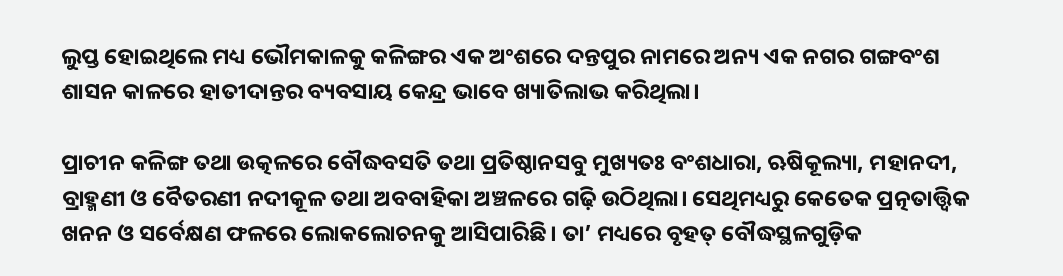ଲୁପ୍ତ ହୋଇଥିଲେ ମଧ୍ୟ ଭୌମକାଳକୁ କଳିଙ୍ଗର ଏକ ଅଂଶରେ ଦନ୍ତପୁର ନାମରେ ଅନ୍ୟ ଏକ ନଗର ଗଙ୍ଗବଂଶ ଶାସନ କାଳରେ ହାତୀଦାନ୍ତର ବ୍ୟବସାୟ କେନ୍ଦ୍ର ଭାବେ ଖ୍ୟାତିଲାଭ କରିଥିଲା।

ପ୍ରାଚୀନ କଳିଙ୍ଗ ତଥା ଉତ୍କଳରେ ବୌଦ୍ଧବସତି ତଥା ପ୍ରତିଷ୍ଠାନସବୁ ମୁଖ୍ୟତଃ ବଂଶଧାରା, ଋଷିକୂଲ୍ୟା, ମହାନଦୀ, ବ୍ରାହ୍ମଣୀ ଓ ବୈତରଣୀ ନଦୀକୂଳ ତଥା ଅବବାହିକା ଅଞ୍ଚଳରେ ଗଢ଼ି ଉଠିଥିଲା। ସେଥିମଧ୍ୟରୁ କେତେକ ପ୍ରତ୍ନତାତ୍ତ୍ୱିକ ଖନନ ଓ ସର୍ବେକ୍ଷଣ ଫଳରେ ଲୋକଲୋଚନକୁ ଆସିପାରିଛି। ତା’ ମଧ୍ୟରେ ବୃହତ୍‌‌ ବୌଦ୍ଧସ୍ଥଳଗୁଡ଼ିକ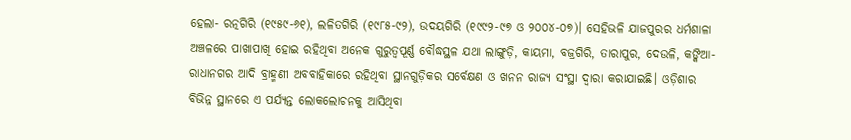ହେଲା- ରତ୍ନଗିରି (୧୯୫୯-୬୧), ଲଳିତଗିରି (୧୯୮୫-୯୨), ଉଦୟଗିରି (୧୯୯୨-୯୭ ଓ ୨୦୦୪-୦୭)। ସେହିଭଳି ଯାଜପୁରର ଧର୍ମଶାଳା ଅଞ୍ଚଳରେ ପାଖାପାଖି ହୋଇ ରହିଥିବା ଅନେକ ଗୁରୁତ୍ୱପୂର୍ଣ୍ଣ ବୌଦ୍ଧସ୍ଥଳ ଯଥା ଲାଙ୍ଗୁଡ଼ି, କାୟମା, ବଜ୍ରଗିରି, ତାରାପୁର, ଦେଉଳି, କଙ୍କିଆ- ରାଧାନଗର ଆଦି ବ୍ରାହ୍ମଣୀ ଅବବାହିକାରେ ରହିଥିବା ସ୍ଥାନଗୁଡ଼ିକର ସର୍ବେକ୍ଷଣ ଓ ଖନନ ରାଜ୍ୟ ସଂସ୍ଥା ଦ୍ୱାରା କରାଯାଇଛି। ଓଡ଼ିଶାର ବିଭିନ୍ନ ସ୍ଥାନରେ ଏ ପର୍ଯ୍ୟନ୍ତ ଲୋକଲୋଚନକୁ ଆସିଥିବା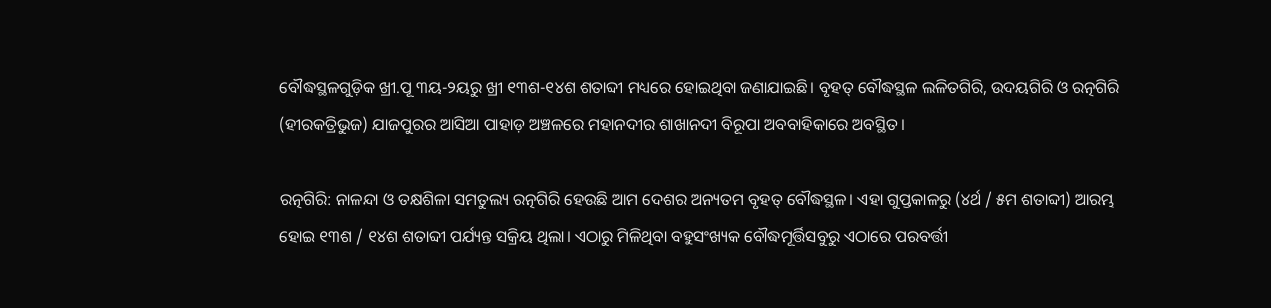ବୌଦ୍ଧସ୍ଥଳଗୁଡ଼ିକ ଖ୍ରୀ.ପୂ ୩ୟ-୨ୟରୁ ଖ୍ରୀ ୧୩ଶ-୧୪ଶ ଶତାବ୍ଦୀ ମଧ୍ୟରେ ହୋଇଥିବା ଜଣାଯାଇଛି। ବୃହତ୍‌‌ ବୌଦ୍ଧସ୍ଥଳ ଲଳିତଗିରି, ଉଦୟଗିରି ଓ ରତ୍ନଗିରି (ହୀରକତ୍ରିଭୁଜ) ଯାଜପୁରର ଆସିଆ ପାହାଡ଼ ଅଞ୍ଚଳରେ ମହାନଦୀର ଶାଖାନଦୀ ବିରୂପା ଅବବାହିକାରେ ଅବସ୍ଥିତ।

ରତ୍ନଗିରି: ନାଳନ୍ଦା ଓ ତକ୍ଷଶିଳା ସମତୁଲ୍ୟ ରତ୍ନଗିରି ହେଉଛି ଆମ ଦେଶର ଅନ୍ୟତମ ବୃହତ୍‌‌ ବୌଦ୍ଧସ୍ଥଳ। ଏହା ଗୁପ୍ତକାଳରୁ (୪ର୍ଥ / ୫ମ ଶତାବ୍ଦୀ) ଆରମ୍ଭ ହୋଇ ୧୩ଶ / ୧୪ଶ ଶତାବ୍ଦୀ ପର୍ଯ୍ୟନ୍ତ ସକ୍ରିୟ ଥିଲା। ଏଠାରୁ ମିଳିଥିବା ବହୁସଂଖ୍ୟକ ବୌଦ୍ଧମୂର୍ତ୍ତିସବୁରୁ ଏଠାରେ ପରବର୍ତ୍ତୀ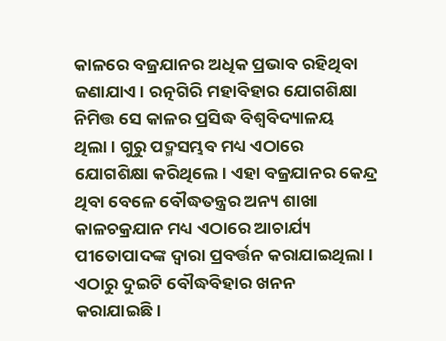କାଳରେ ବଜ୍ରଯାନର ଅଧିକ ପ୍ରଭାବ ରହିଥିବା ଜଣାଯାଏ। ରତ୍ନଗିରି ମହାବିହାର ଯୋଗଶିକ୍ଷା ନିମିତ୍ତ ସେ କାଳର ପ୍ରସିଦ୍ଧ ବିଶ୍ୱବିଦ୍ୟାଳୟ ଥିଲା। ଗୁରୁ ପଦ୍ମସମ୍ଭବ ମଧ୍ୟ ଏଠାରେ ଯୋଗଶିକ୍ଷା କରିଥିଲେ। ଏହା ବଜ୍ରଯାନର କେନ୍ଦ୍ର ଥିବା ବେଳେ ବୌଦ୍ଧତନ୍ତ୍ରର ଅନ୍ୟ ଶାଖା କାଳଚକ୍ରଯାନ ମଧ୍ୟ ଏଠାରେ ଆଚାର୍ଯ୍ୟ ପୀତୋପାଦଙ୍କ ଦ୍ୱାରା ପ୍ରବର୍ତ୍ତନ କରାଯାଇଥିଲା। ଏଠାରୁ ଦୁଇଟି ବୌଦ୍ଧବିହାର ଖନନ କରାଯାଇଛି।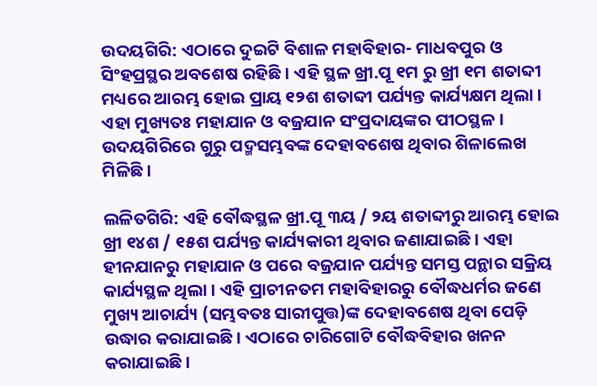ଉଦୟଗିରି: ଏଠାରେ ଦୁଇଟି ବିଶାଳ ମହାବିହାର- ମାଧବପୁର ଓ ସିଂହପ୍ରସ୍ଥର ଅବଶେଷ ରହିଛି। ଏହି ସ୍ଥଳ ଖ୍ରୀ.ପୂ ୧ମ ରୁ ଖ୍ରୀ ୧ମ ଶତାବ୍ଦୀ ମଧ୍ୟରେ ଆରମ୍ଭ ହୋଇ ପ୍ରାୟ ୧୨ଶ ଶତାବ୍ଦୀ ପର୍ଯ୍ୟନ୍ତ କାର୍ଯ୍ୟକ୍ଷମ ଥିଲା। ଏହା ମୁଖ୍ୟତଃ ମହାଯାନ ଓ ବଜ୍ରଯାନ ସଂପ୍ରଦାୟଙ୍କର ପୀଠସ୍ଥଳ। ଉଦୟଗିରିରେ ଗୁରୁ ପଦ୍ମସମ୍ଭବଙ୍କ ଦେହାବଶେଷ ଥିବାର ଶିଳାଲେଖ ମିଳିଛି।

ଲଳିତଗିରି: ଏହି ବୌଦ୍ଧସ୍ଥଳ ଖ୍ରୀ.ପୂ ୩ୟ / ୨ୟ ଶତାବ୍ଦୀରୁ ଆରମ୍ଭ ହୋଇ ଖ୍ରୀ ୧୪ଶ / ୧୫ଶ ପର୍ଯ୍ୟନ୍ତ କାର୍ଯ୍ୟକାରୀ ଥିବାର ଜଣାଯାଇଛି। ଏହା ହୀନଯାନରୁ ମହାଯାନ ଓ ପରେ ବଜ୍ରଯାନ ପର୍ଯ୍ୟନ୍ତ ସମସ୍ତ ପନ୍ଥାର ସକ୍ରିୟ କାର୍ଯ୍ୟସ୍ଥଳ ଥିଲା। ଏହି ପ୍ରାଚୀନତମ ମହାବିହାରରୁ ବୌଦ୍ଧଧର୍ମର ଜଣେ ମୁଖ୍ୟ ଆଚାର୍ଯ୍ୟ (ସମ୍ଭବତଃ ସାରୀପୁତ୍ତ)ଙ୍କ ଦେହାବଶେଷ ଥିବା ପେଡ଼ି ଉଦ୍ଧାର କରାଯାଇଛି। ଏଠାରେ ଚାରିଗୋଟି ବୌଦ୍ଧବିହାର ଖନନ କରାଯାଇଛି।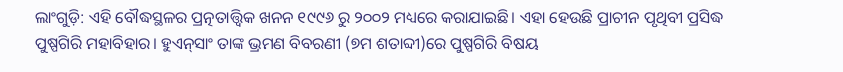ଲାଂଗୁଡ଼ି: ଏହି ବୌଦ୍ଧସ୍ଥଳର ପ୍ରତ୍ନତାତ୍ତ୍ୱିକ ଖନନ ୧୯୯୬ ରୁ ୨୦୦୨ ମଧ୍ୟରେ କରାଯାଇଛି। ଏହା ହେଉଛି ପ୍ରାଚୀନ ପୃଥିବୀ ପ୍ରସିଦ୍ଧ ପୁଷ୍ପଗିରି ମହାବିହାର। ହୁଏନ୍‌‌ସାଂ ତାଙ୍କ ଭ୍ରମଣ ବିବରଣୀ (୭ମ ଶତାବ୍ଦୀ)ରେ ପୁଷ୍ପଗିରି ବିଷୟ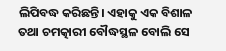ଲିପିବଦ୍ଧ କରିଛନ୍ତି। ଏହାକୁ ଏକ ବିଶାଳ ତଥା ଚମତ୍କାରୀ ବୌଦ୍ଧସ୍ଥଳ ବୋଲି ସେ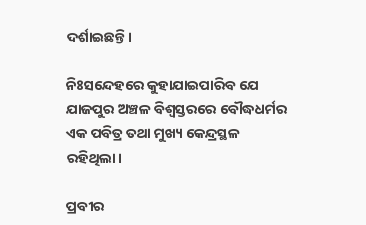ଦର୍ଶାଇଛନ୍ତି।

ନିଃସନ୍ଦେହରେ କୁହାଯାଇପାରିବ ଯେ ଯାଜପୁର ଅଞ୍ଚଳ ବିଶ୍ୱସ୍ତରରେ ବୌଦ୍ଧଧର୍ମର ଏକ ପବିତ୍ର ତଥା ମୁଖ୍ୟ କେନ୍ଦ୍ରସ୍ଥଳ ରହିଥିଲା।

ପ୍ରବୀର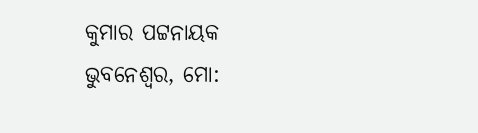କୁମାର ପଟ୍ଟନାୟକ
ଭୁବନେଶ୍ୱର, ମୋ: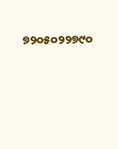୭୨୦୫୦୨୨୭୯୦